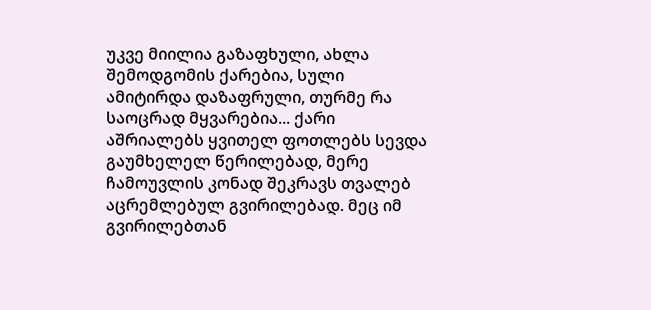უკვე მიილია გაზაფხული, ახლა შემოდგომის ქარებია, სული ამიტირდა დაზაფრული, თურმე რა საოცრად მყვარებია... ქარი აშრიალებს ყვითელ ფოთლებს სევდა გაუმხელელ წერილებად, მერე ჩამოუვლის კონად შეკრავს თვალებ აცრემლებულ გვირილებად. მეც იმ გვირილებთან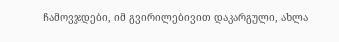ჩამოვჯდები, იმ გვირილებივით დაკარგული, ახლა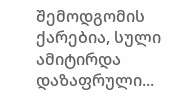შემოდგომის ქარებია, სული ამიტირდა დაზაფრული...